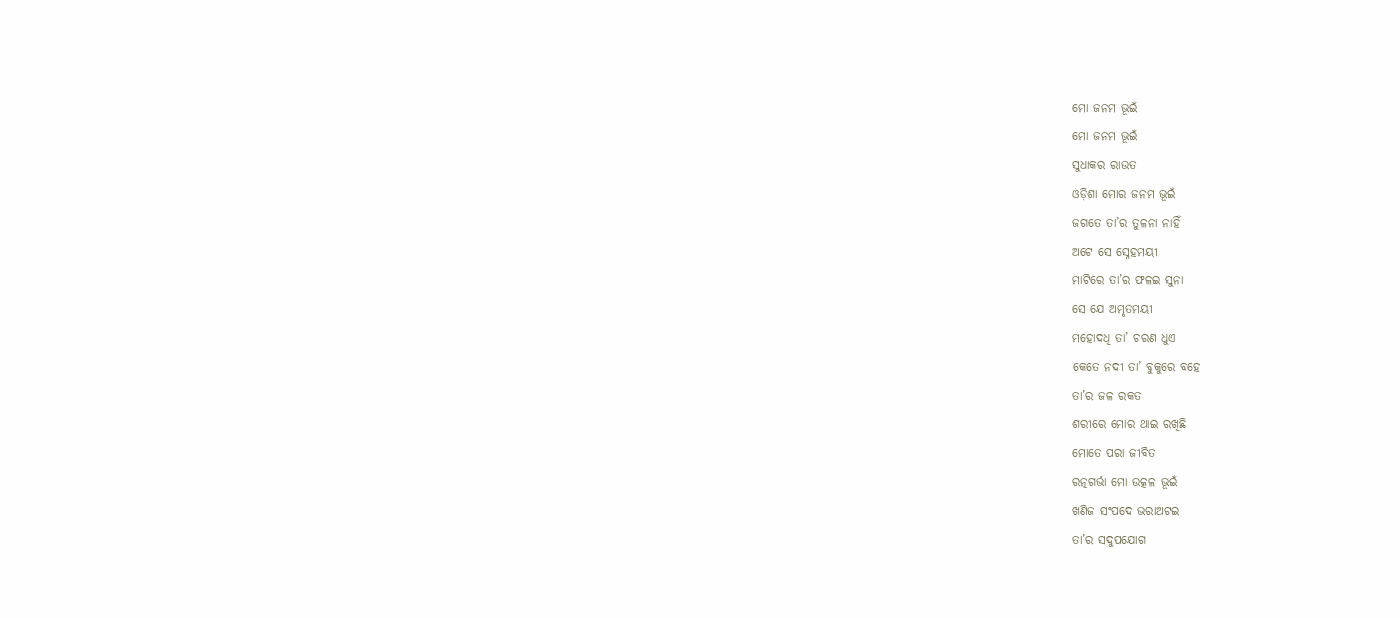ମୋ ଜନମ ଭୂଇଁ
ମୋ ଜନମ ଭୂଇଁ
ସୁଧାକର ରାଉତ
ଓଡ଼ିଶା ମୋର ଜନମ ଭୂଇଁ
ଜଗତେ ତା’ର ତୁଳନା ନାହିଁ
ଅଟେ ସେ ସ୍ନେହମୟୀ
ମାଟିରେ ତା’ର ଫଳଇ ସୁନା
ସେ ଯେ ଅମୃତମୟୀ
ମହୋଦଧି ତା’ ଚରଣ ଧୁଏ
କେତେ ନଦୀ ତା’ ବୁକୁରେ ବହେ
ତା’ର ଜଳ ରକତ
ଶରୀରେ ମୋର ଥାଇ ରଖିଛି
ମୋତେ ପରା ଜୀବିତ
ରତ୍ନଗର୍ଭା ମୋ ଉତ୍କଳ ଭୂଇଁ
ଖଣିଜ ସଂପଦେ ଭରାଅଟଇ
ତା’ର ସଦୁପଯୋଗ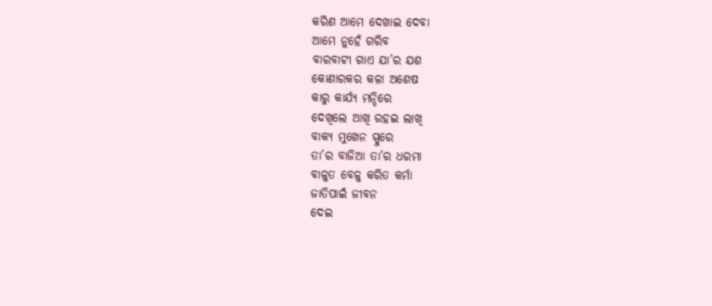କରିଣ ଆମେ ଦେଖାଇ ଦେବା
ଆମେ ନୁହେଁ ଗରିବ
ବାରବାଟୀ ଗାଏ ଯା’ର ଯଶ
କୋଣାରକର କଳା ଅଶେଷ
କାରୁ କାର୍ଯ୍ୟ ମନ୍ଦିରେ
ଦେଖିଲେ ଆଖି ରହଇ ଲାଖି
ବାକ୍ୟ ମୁଖେନ ସ୍ପୁରେ
ତା’ର ବାଜିଆ ତା’ର ଧରମା
ବାଳୁତ ବେଳୁ କରିତ କର୍ମା
ଜାତିପାଇଁ ଜୀବନ
ଦେଇ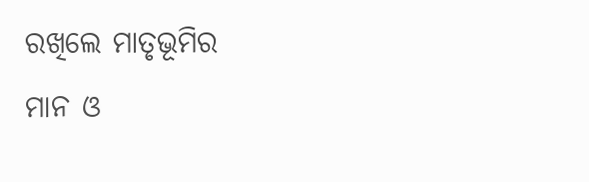ରଖିଲେ ମାତୃଭୂମିର
ମାନ ଓ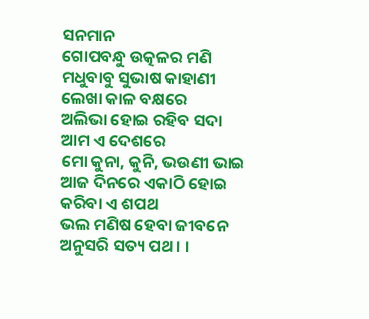ସନମାନ
ଗୋପବନ୍ଧୁ ଉତ୍କଳର ମଣି
ମଧୁବାବୁ ସୁଭାଷ କାହାଣୀ
ଲେଖା କାଳ ବକ୍ଷରେ
ଅଲିଭା ହୋଇ ରହିବ ସଦା
ଆମ ଏ ଦେଶରେ
ମୋ କୁନା, କୁନି, ଭଉଣୀ ଭାଇ
ଆଜ ଦିନରେ ଏକାଠି ହୋଇ
କରିବା ଏ ଶପଥ
ଭଲ ମଣିଷ ହେବା ଜୀବନେ
ଅନୁସରି ସତ୍ୟ ପଥ । ।